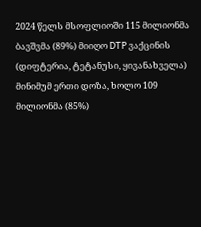2024 წელს მსოფლიოში 115 მილიონმა ბავშვმა (89%) მიიღო DTP ვაქცინის (დიფტერია, ტეტანუსი, ყივანახველა) მინიმუმ ერთი დოზა, ხოლო 109 მილიონმა (85%)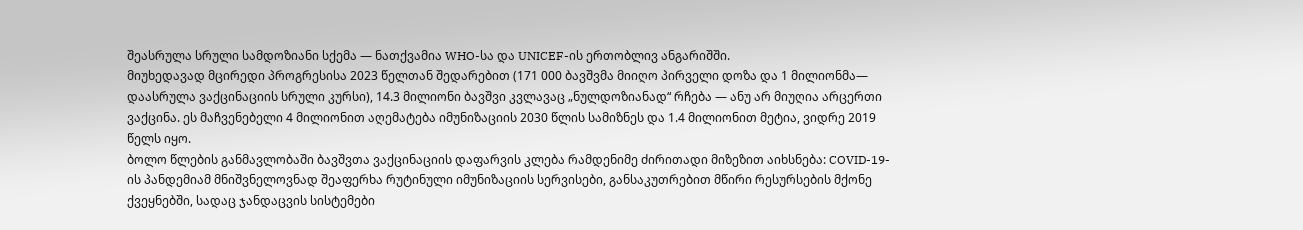შეასრულა სრული სამდოზიანი სქემა — ნათქვამია WHO-სა და UNICEF-ის ერთობლივ ანგარიშში.
მიუხედავად მცირედი პროგრესისა 2023 წელთან შედარებით (171 000 ბავშვმა მიიღო პირველი დოზა და 1 მილიონმა— დაასრულა ვაქცინაციის სრული კურსი), 14.3 მილიონი ბავშვი კვლავაც „ნულდოზიანად“ რჩება — ანუ არ მიუღია არცერთი ვაქცინა. ეს მაჩვენებელი 4 მილიონით აღემატება იმუნიზაციის 2030 წლის სამიზნეს და 1.4 მილიონით მეტია, ვიდრე 2019 წელს იყო.
ბოლო წლების განმავლობაში ბავშვთა ვაქცინაციის დაფარვის კლება რამდენიმე ძირითადი მიზეზით აიხსნება: COVID-19-ის პანდემიამ მნიშვნელოვნად შეაფერხა რუტინული იმუნიზაციის სერვისები, განსაკუთრებით მწირი რესურსების მქონე ქვეყნებში, სადაც ჯანდაცვის სისტემები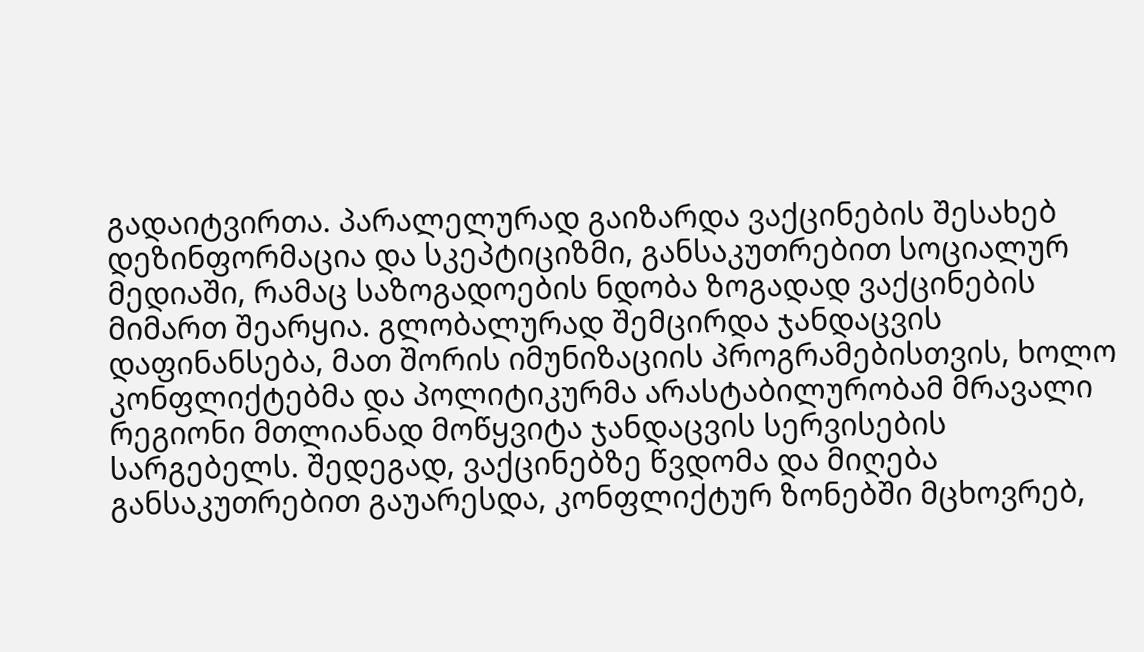გადაიტვირთა. პარალელურად გაიზარდა ვაქცინების შესახებ დეზინფორმაცია და სკეპტიციზმი, განსაკუთრებით სოციალურ მედიაში, რამაც საზოგადოების ნდობა ზოგადად ვაქცინების მიმართ შეარყია. გლობალურად შემცირდა ჯანდაცვის დაფინანსება, მათ შორის იმუნიზაციის პროგრამებისთვის, ხოლო კონფლიქტებმა და პოლიტიკურმა არასტაბილურობამ მრავალი რეგიონი მთლიანად მოწყვიტა ჯანდაცვის სერვისების სარგებელს. შედეგად, ვაქცინებზე წვდომა და მიღება განსაკუთრებით გაუარესდა, კონფლიქტურ ზონებში მცხოვრებ,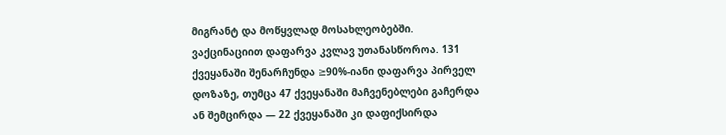მიგრანტ და მოწყვლად მოსახლეობებში.
ვაქცინაციით დაფარვა კვლავ უთანასწოროა. 131 ქვეყანაში შენარჩუნდა ≥90%-იანი დაფარვა პირველ დოზაზე, თუმცა 47 ქვეყანაში მაჩვენებლები გაჩერდა ან შემცირდა — 22 ქვეყანაში კი დაფიქსირდა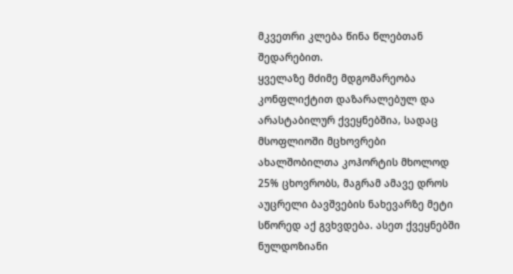მკვეთრი კლება წინა წლებთან შედარებით.
ყველაზე მძიმე მდგომარეობა კონფლიქტით დაზარალებულ და არასტაბილურ ქვეყნებშია, სადაც მსოფლიოში მცხოვრები ახალშობილთა კოჰორტის მხოლოდ 25% ცხოვრობს, მაგრამ ამავე დროს აუცრელი ბავშვების ნახევარზე მეტი სწორედ აქ გვხვდება. ასეთ ქვეყნებში ნულდოზიანი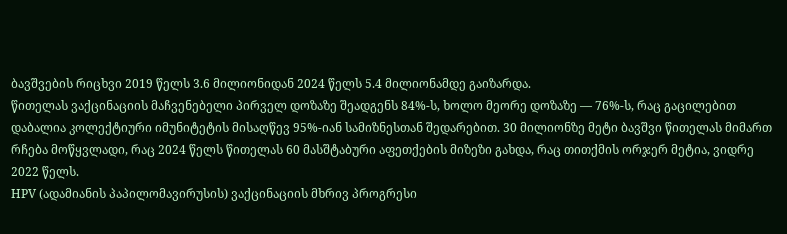ბავშვების რიცხვი 2019 წელს 3.6 მილიონიდან 2024 წელს 5.4 მილიონამდე გაიზარდა.
წითელას ვაქცინაციის მაჩვენებელი პირველ დოზაზე შეადგენს 84%-ს, ხოლო მეორე დოზაზე — 76%-ს, რაც გაცილებით დაბალია კოლექტიური იმუნიტეტის მისაღწევ 95%-იან სამიზნესთან შედარებით. 30 მილიონზე მეტი ბავშვი წითელას მიმართ რჩება მოწყვლადი, რაც 2024 წელს წითელას 60 მასშტაბური აფეთქების მიზეზი გახდა, რაც თითქმის ორჯერ მეტია, ვიდრე 2022 წელს.
HPV (ადამიანის პაპილომავირუსის) ვაქცინაციის მხრივ პროგრესი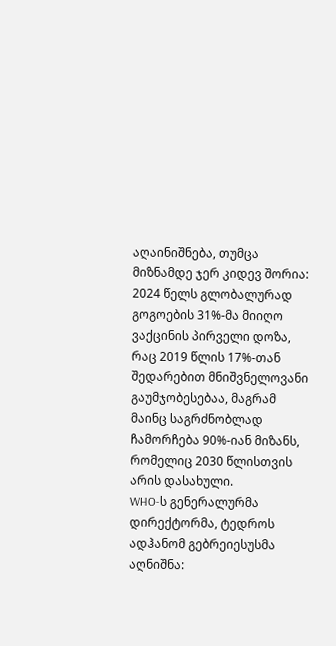აღაინიშნება, თუმცა მიზნამდე ჯერ კიდევ შორია: 2024 წელს გლობალურად გოგოების 31%-მა მიიღო ვაქცინის პირველი დოზა, რაც 2019 წლის 17%-თან შედარებით მნიშვნელოვანი გაუმჯობესებაა, მაგრამ მაინც საგრძნობლად ჩამორჩება 90%-იან მიზანს, რომელიც 2030 წლისთვის არის დასახული.
WHO-ს გენერალურმა დირექტორმა, ტედროს ადჰანომ გებრეიესუსმა აღნიშნა: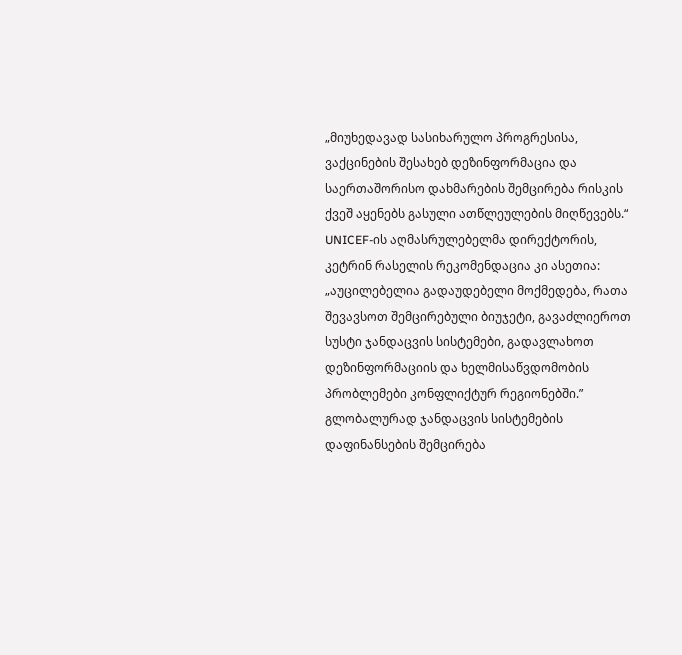„მიუხედავად სასიხარულო პროგრესისა, ვაქცინების შესახებ დეზინფორმაცია და საერთაშორისო დახმარების შემცირება რისკის ქვეშ აყენებს გასული ათწლეულების მიღწევებს.“
UNICEF-ის აღმასრულებელმა დირექტორის, კეტრინ რასელის რეკომენდაცია კი ასეთია:
„აუცილებელია გადაუდებელი მოქმედება, რათა შევავსოთ შემცირებული ბიუჯეტი, გავაძლიეროთ სუსტი ჯანდაცვის სისტემები, გადავლახოთ დეზინფორმაციის და ხელმისაწვდომობის პრობლემები კონფლიქტურ რეგიონებში.”
გლობალურად ჯანდაცვის სისტემების დაფინანსების შემცირება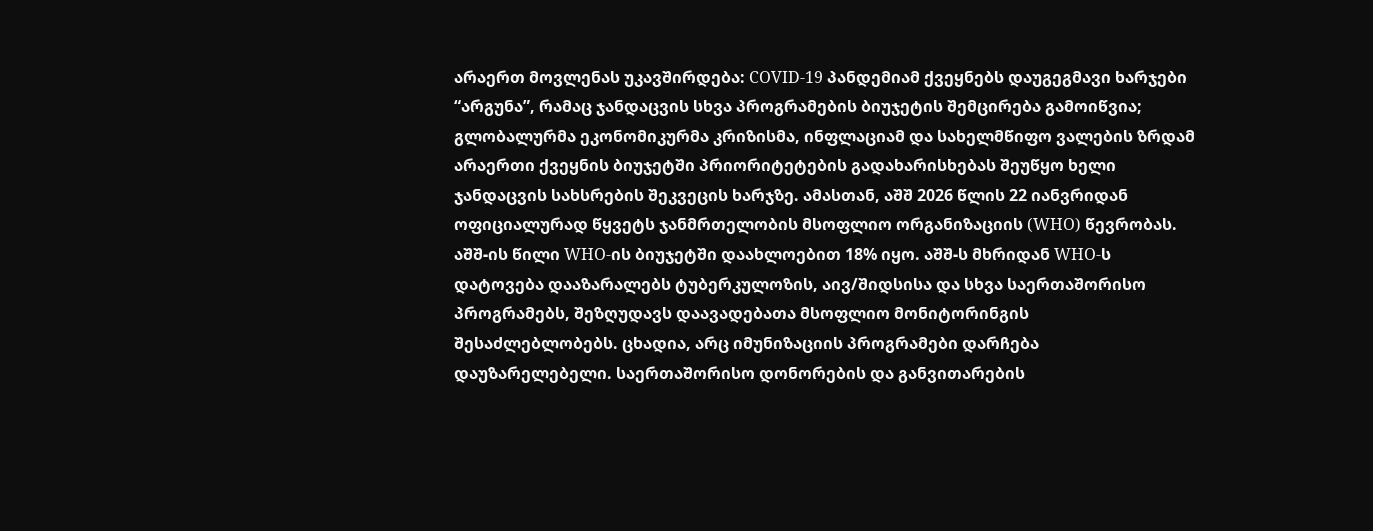არაერთ მოვლენას უკავშირდება: COVID-19 პანდემიამ ქვეყნებს დაუგეგმავი ხარჯები “არგუნა”, რამაც ჯანდაცვის სხვა პროგრამების ბიუჯეტის შემცირება გამოიწვია; გლობალურმა ეკონომიკურმა კრიზისმა, ინფლაციამ და სახელმწიფო ვალების ზრდამ არაერთი ქვეყნის ბიუჯეტში პრიორიტეტების გადახარისხებას შეუწყო ხელი ჯანდაცვის სახსრების შეკვეცის ხარჯზე. ამასთან, აშშ 2026 წლის 22 იანვრიდან ოფიციალურად წყვეტს ჯანმრთელობის მსოფლიო ორგანიზაციის (WHO) წევრობას. აშშ-ის წილი WHO‑ის ბიუჯეტში დაახლოებით 18% იყო. აშშ-ს მხრიდან WHO-ს დატოვება დააზარალებს ტუბერკულოზის, აივ/შიდსისა და სხვა საერთაშორისო პროგრამებს, შეზღუდავს დაავადებათა მსოფლიო მონიტორინგის შესაძლებლობებს. ცხადია, არც იმუნიზაციის პროგრამები დარჩება დაუზარელებელი. საერთაშორისო დონორების და განვითარების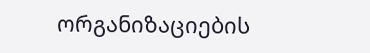ორგანიზაციების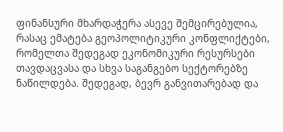ფინანსური მხარდაჭერა ასევე შემცირებულია, რასაც ემატება გეოპოლიტიკური კონფლიქტები, რომელთა შედეგად ეკონომიკური რესურსები თავდაცვასა და სხვა საგანგებო სექტორებზე ნაწილდება. შედეგად, ბევრ განვითარებად და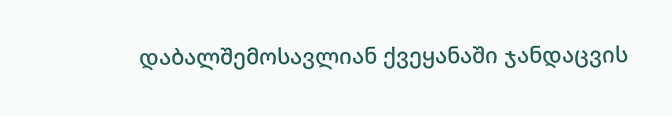დაბალშემოსავლიან ქვეყანაში ჯანდაცვის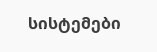სისტემები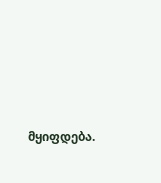მყიფდება.